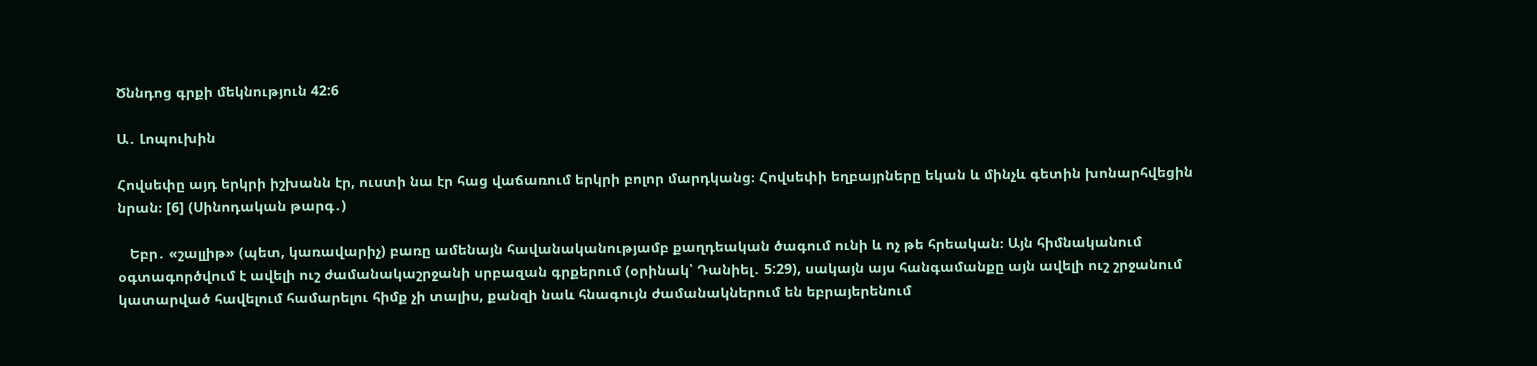Ծննդոց գրքի մեկնություն 42:6

Ա․ Լոպուխին

Հովսեփը այդ երկրի իշխանն էր, ուստի նա էր հաց վաճառում երկրի բոլոր մարդկանց։ Հովսեփի եղբայրները եկան և մինչև գետին խոնարհվեցին նրան։ [6] (Սինոդական թարգ․)

   Եբր․ «շալլիթ» (պետ, կառավարիչ) բառը ամենայն հավանականությամբ քաղդեական ծագում ունի և ոչ թե հրեական։ Այն հիմնականում օգտագործվում է ավելի ուշ ժամանակաշրջանի սրբազան գրքերում (օրինակ՝ Դանիել․ 5:29), սակայն այս հանգամանքը այն ավելի ուշ շրջանում կատարված հավելում համարելու հիմք չի տալիս, քանզի նաև հնագույն ժամանակներում են եբրայերենում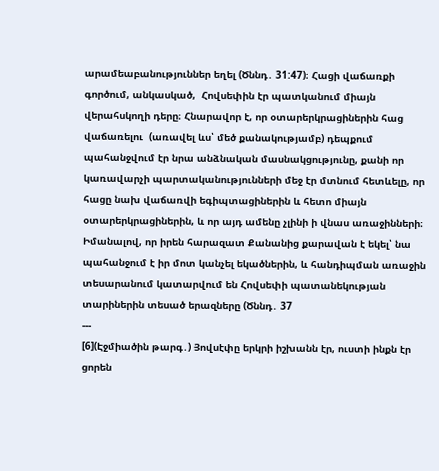արամեաբանություններ եղել (Ծննդ․ 31:47)։ Հացի վաճառքի գործում, անկասկած,  Հովսեփին էր պատկանում միայն վերահսկողի դերը։ Հնարավոր է, որ օտարերկրացիներին հաց վաճառելու  (առավել ևս՝ մեծ քանակությամբ) դեպքում պահանջվում էր նրա անձնական մասնակցությունը, քանի որ կառավարչի պարտականությունների մեջ էր մտնում հետևելը, որ հացը նախ վաճառվի եգիպտացիներին և հետո միայն օտարերկրացիներին, և որ այդ ամենը չլինի ի վնաս առաջինների։ Իմանալով, որ իրեն հարազատ Քանանից քարավան է եկել՝ նա պահանջում է իր մոտ կանչել եկածներին, և հանդիպման առաջին տեսարանում կատարվում են Հովսեփի պատանեկության  տարիներին տեսած երազները (Ծննդ․ 37
---
[6](Էջմիածին թարգ․) Յովսէփը երկրի իշխանն էր, ուստի ինքն էր ցորեն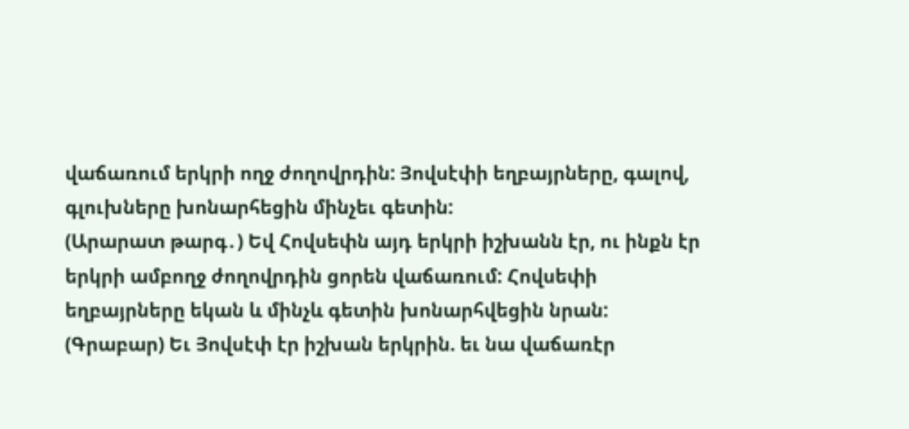վաճառում երկրի ողջ ժողովրդին: Յովսէփի եղբայրները, գալով, գլուխները խոնարհեցին մինչեւ գետին:
(Արարատ թարգ․) Եվ Հովսեփն այդ երկրի իշխանն էր, ու ինքն էր երկրի ամբողջ ժողովրդին ցորեն վաճառում: Հովսեփի եղբայրները եկան և մինչև գետին խոնարհվեցին նրան:
(Գրաբար) Եւ Յովսէփ էր իշխան երկրին. եւ նա վաճառէր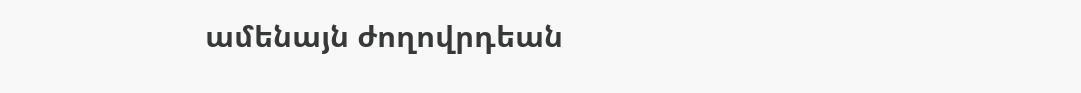ամենայն ժողովրդեան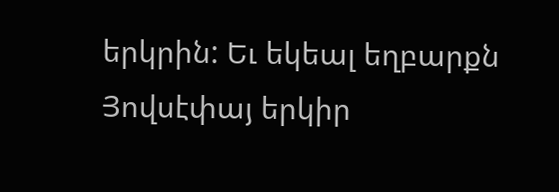երկրին: Եւ եկեալ եղբարքն Յովսէփայ երկիր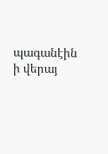պագանէին ի վերայ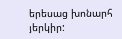երեսաց խոնարհ յերկիր: